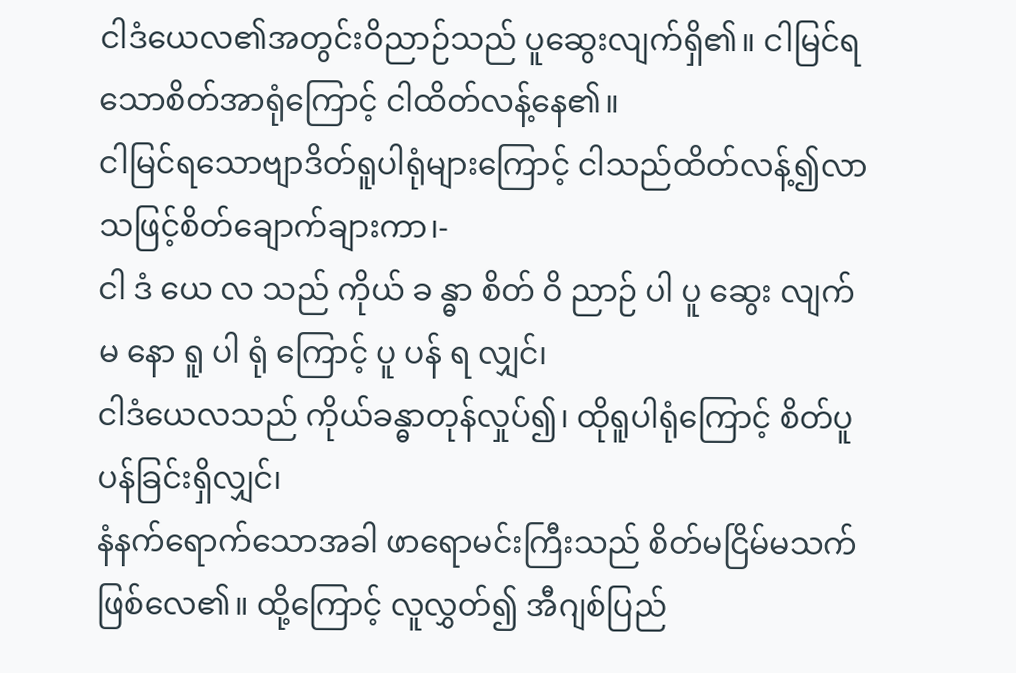ငါဒံယေလ၏အတွင်းဝိညာဉ်သည် ပူဆွေးလျက်ရှိ၏။ ငါမြင်ရသောစိတ်အာရုံကြောင့် ငါထိတ်လန့်နေ၏။
ငါမြင်ရသောဗျာဒိတ်ရူပါရုံများကြောင့် ငါသည်ထိတ်လန့်၍လာသဖြင့်စိတ်ချောက်ချားကာ၊-
ငါ ဒံ ယေ လ သည် ကိုယ် ခ န္ဓာ စိတ် ဝိ ညာဉ် ပါ ပူ ဆွေး လျက် မ နော ရူ ပါ ရုံ ကြောင့် ပူ ပန် ရ လျှင်၊
ငါဒံယေလသည် ကိုယ်ခန္ဓာတုန်လှုပ်၍၊ ထိုရူပါရုံကြောင့် စိတ်ပူပန်ခြင်းရှိလျှင်၊
နံနက်ရောက်သောအခါ ဖာရောမင်းကြီးသည် စိတ်မငြိမ်မသက်ဖြစ်လေ၏။ ထို့ကြောင့် လူလွှတ်၍ အီဂျစ်ပြည်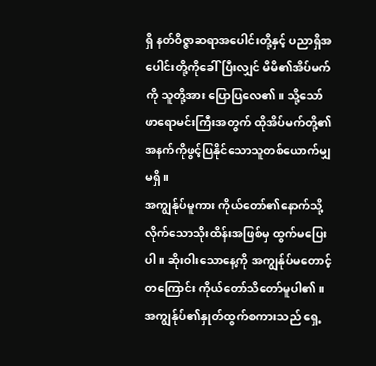ရှိ နတ်ဝိဇ္ဇာဆရာအပေါင်းတို့နှင့် ပညာရှိအပေါင်းတို့ကိုခေါ်ပြီးလျှင် မိမိ၏အိပ်မက်ကို သူတို့အား ပြောပြလေ၏။ သို့သော် ဖာရောမင်းကြီးအတွက် ထိုအိပ်မက်တို့၏အနက်ကိုဖွင့်ပြနိုင်သောသူတစ်ယောက်မျှမရှိ။
အကျွန်ုပ်မူကား ကိုယ်တော်၏နောက်သို့လိုက်သောသိုးထိန်းအဖြစ်မှ ထွက်မပြေးပါ။ ဆိုးဝါးသောနေ့ကို အကျွန်ုပ်မတောင့်တကြောင်း ကိုယ်တော်သိတော်မူပါ၏။ အကျွန်ုပ်၏နှုတ်ထွက်စကားသည် ရှေ့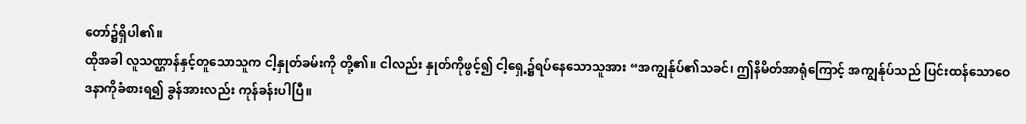တော်၌ရှိပါ၏။
ထိုအခါ လူသဏ္ဌာန်နှင့်တူသောသူက ငါ့နှုတ်ခမ်းကို တို့၏။ ငါလည်း နှုတ်ကိုဖွင့်၍ ငါ့ရှေ့၌ရပ်နေသောသူအား “အကျွန်ုပ်၏သခင်၊ ဤနိမိတ်အာရုံကြောင့် အကျွန်ုပ်သည် ပြင်းထန်သောဝေဒနာကိုခံစားရ၍ ခွန်အားလည်း ကုန်ခန်းပါပြီ။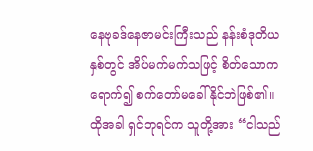နေဗုခဒ်နေဇာမင်းကြီးသည် နန်းစံဒုတိယနှစ်တွင် အိပ်မက်မက်သဖြင့် စိတ်သောကရောက်၍ စက်တော်မခေါ်နိုင်ဘဲဖြစ်၏။
ထိုအခါ ရှင်ဘုရင်က သူတို့အား “ငါသည်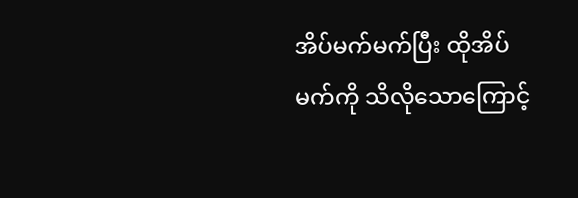အိပ်မက်မက်ပြီး ထိုအိပ်မက်ကို သိလိုသောကြောင့်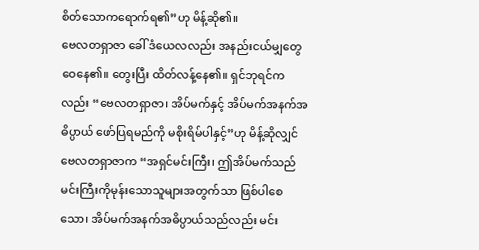စိတ်သောကရောက်ရ၏”ဟု မိန့်ဆို၏။
ဗေလတရှာဇာ ခေါ် ဒံယေလလည်း အနည်းငယ်မျှတွေဝေနေ၏။ တွေးပြီး ထိတ်လန့်နေ၏။ ရှင်ဘုရင်ကလည်း “ဗေလတရှာဇာ၊ အိပ်မက်နှင့် အိပ်မက်အနက်အဓိပ္ပာယ် ဖော်ပြရမည်ကို မစိုးရိမ်ပါနှင့်”ဟု မိန့်ဆိုလျှင် ဗေလတရှာဇာက “အရှင်မင်းကြီး၊ ဤအိပ်မက်သည် မင်းကြီးကိုမုန်းသောသူများအတွက်သာ ဖြစ်ပါစေသော၊ အိပ်မက်အနက်အဓိပ္ပာယ်သည်လည်း မင်း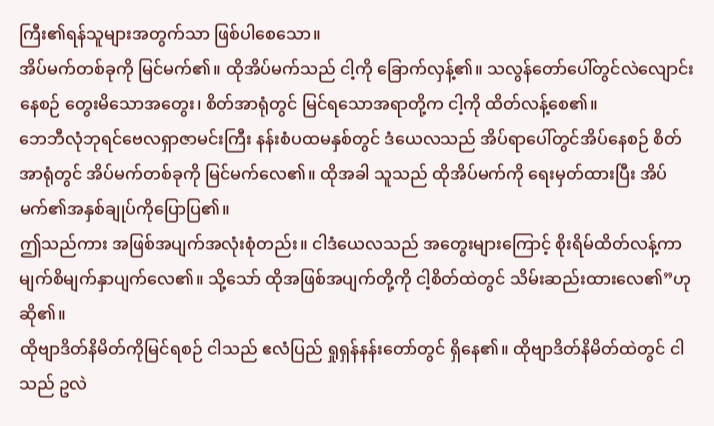ကြီး၏ရန်သူများအတွက်သာ ဖြစ်ပါစေသော။
အိပ်မက်တစ်ခုကို မြင်မက်၏။ ထိုအိပ်မက်သည် ငါ့ကို ခြောက်လှန့်၏။ သလွန်တော်ပေါ်တွင်လဲလျောင်းနေစဉ် တွေးမိသောအတွေး၊ စိတ်အာရုံတွင် မြင်ရသောအရာတို့က ငါ့ကို ထိတ်လန့်စေ၏။
ဘေဘီလုံဘုရင်ဗေလရှာဇာမင်းကြီး နန်းစံပထမနှစ်တွင် ဒံယေလသည် အိပ်ရာပေါ်တွင်အိပ်နေစဉ် စိတ်အာရုံတွင် အိပ်မက်တစ်ခုကို မြင်မက်လေ၏။ ထိုအခါ သူသည် ထိုအိပ်မက်ကို ရေးမှတ်ထားပြီး အိပ်မက်၏အနှစ်ချုပ်ကိုပြောပြ၏။
ဤသည်ကား အဖြစ်အပျက်အလုံးစုံတည်း။ ငါဒံယေလသည် အတွေးများကြောင့် စိုးရိမ်ထိတ်လန့်ကာ မျက်စိမျက်နှာပျက်လေ၏။ သို့သော် ထိုအဖြစ်အပျက်တို့ကို ငါ့စိတ်ထဲတွင် သိမ်းဆည်းထားလေ၏”ဟု ဆို၏။
ထိုဗျာဒိတ်နိမိတ်ကိုမြင်ရစဉ် ငါသည် ဧလံပြည် ရှုရှန်နန်းတော်တွင် ရှိနေ၏။ ထိုဗျာဒိတ်နိမိတ်ထဲတွင် ငါသည် ဥလဲ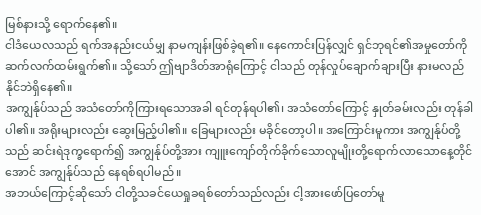မြစ်နားသို့ ရောက်နေ၏။
ငါဒံယေလသည် ရက်အနည်းငယ်မျှ နာမကျန်းဖြစ်ခဲ့ရ၏။ နေကောင်းပြန်လျှင် ရှင်ဘုရင်၏အမှုတော်ကို ဆက်လက်ထမ်းရွက်၏။ သို့သော် ဤဗျာဒိတ်အာရုံကြောင့် ငါသည် တုန်လှုပ်ချောက်ချားပြီး နားမလည်နိုင်ဘဲရှိနေ၏။
အကျွန်ုပ်သည် အသံတော်ကိုကြားရသောအခါ ရင်တုန်ရပါ၏၊ အသံတော်ကြောင့် နှုတ်ခမ်းလည်း တုန်ခါပါ၏။ အရိုးများလည်း ဆွေးမြည့်ပါ၏။ ခြေများလည်း မခိုင်တော့ပါ။ အကြောင်းမူကား အကျွန်ုပ်တို့သည် ဆင်းရဲဒုက္ခရောက်၍ အကျွန်ုပ်တို့အား ကျူးကျော်တိုက်ခိုက်သောလူမျိုးတို့ရောက်လာသောနေ့တိုင်အောင် အကျွန်ုပ်သည် နေရစ်ရပါမည်။
အဘယ်ကြောင့်ဆိုသော် ငါတို့သခင်ယေရှုခရစ်တော်သည်လည်း ငါ့အားဖော်ပြတော်မူ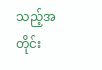သည့်အတိုင်း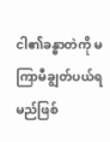ငါ၏ခန္ဓာတဲကို မကြာမီချွတ်ပယ်ရမည်ဖြစ်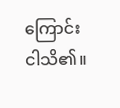ကြောင်း ငါသိ၏။